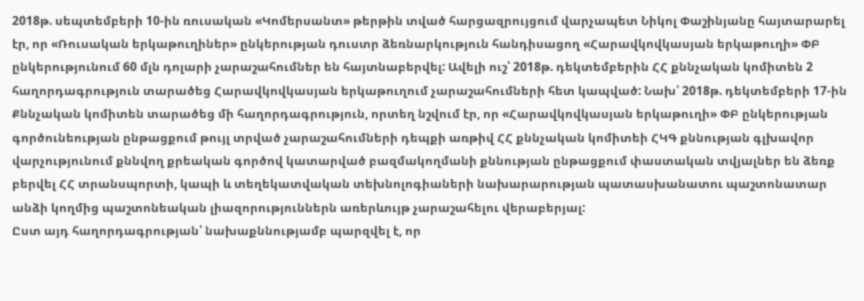2018թ. սեպտեմբերի 10-ին ռուսական «Կոմերսանտ» թերթին տված հարցազրույցում վարչապետ Նիկոլ Փաշինյանը հայտարարել էր, որ «Ռուսական երկաթուղիներ» ընկերության դուստր ձեռնարկություն հանդիսացող «Հարավկովկասյան երկաթուղի» ՓԲ ընկերությունում 60 մլն դոլարի չարաշահումներ են հայտնաբերվել: Ավելի ուշ՝ 2018թ. դեկտեմբերին ՀՀ քննչական կոմիտեն 2 հաղորդագրություն տարածեց Հարավկովկասյան երկաթուղում չարաշահումների հետ կապված: Նախ՝ 2018թ. դեկտեմբերի 17-ին Քննչական կոմիտեն տարածեց մի հաղորդագրություն, որտեղ նշվում էր, որ «Հարավկովկասյան երկաթուղի» ՓԲ ընկերության գործունեության ընթացքում թույլ տրված չարաշահումների դեպքի առթիվ ՀՀ քննչական կոմիտեի ՀԿԳ քննության գլխավոր վարչությունում քննվող քրեական գործով կատարված բազմակողմանի քննության ընթացքում փաստական տվյալներ են ձեռք բերվել ՀՀ տրանսպորտի, կապի և տեղեկատվական տեխնոլոգիաների նախարարության պատասխանատու պաշտոնատար անձի կողմից պաշտոնեական լիազորություններն առերևույթ չարաշահելու վերաբերյալ:
Ըստ այդ հաղորդագրության՝ նախաքննությամբ պարզվել է, որ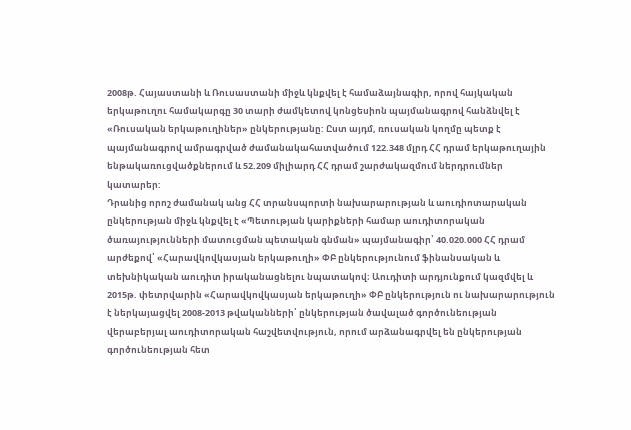2008թ. Հայաստանի և Ռուսաստանի միջև կնքվել է համաձայնագիր, որով հայկական երկաթուղու համակարգը 30 տարի ժամկետով կոնցեսիոն պայմանագրով հանձնվել է «Ռուսական երկաթուղիներ» ընկերությանը: Ըստ այդմ, ռուսական կողմը պետք է պայմանագրով ամրագրված ժամանակահատվածում 122.348 մլրդ ՀՀ դրամ երկաթուղային ենթակառուցվածքներում և 52.209 միլիարդ ՀՀ դրամ շարժակազմում ներդրումներ կատարեր:
Դրանից որոշ ժամանակ անց ՀՀ տրանսպորտի նախարարության և աուդիոտարական ընկերության միջև կնքվել է «Պետության կարիքների համար աուդիտորական ծառայությունների մատուցման պետական գնման» պայմանագիր՝ 40.020.000 ՀՀ դրամ արժեքով՝ «Հարավկովկասյան երկաթուղի» ՓԲ ընկերությունում ֆինանսական և տեխնիկական աուդիտ իրականացնելու նպատակով։ Աուդիտի արդյունքում կազմվել և 2015թ. փետրվարին «Հարավկովկասյան երկաթուղի» ՓԲ ընկերություն ու նախարարություն է ներկայացվել 2008-2013 թվականների՝ ընկերության ծավալած գործունեության վերաբերյալ աուդիտորական հաշվետվություն, որում արձանագրվել են ընկերության գործունեության հետ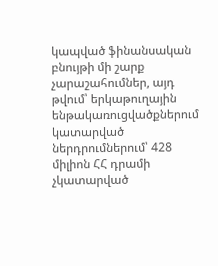կապված ֆինանսական բնույթի մի շարք չարաշահումներ, այդ թվում՝ երկաթուղային ենթակառուցվածքներում կատարված ներդրումներում՝ 428 միլիոն ՀՀ դրամի չկատարված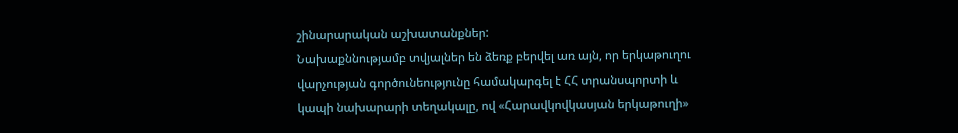շինարարական աշխատանքներ:
Նախաքննությամբ տվյալներ են ձեռք բերվել առ այն, որ երկաթուղու վարչության գործունեությունը համակարգել է ՀՀ տրանսպորտի և կապի նախարարի տեղակալը, ով «Հարավկովկասյան երկաթուղի»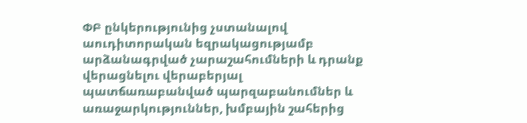ՓԲ ընկերությունից չստանալով աուդիտորական եզրակացությամբ արձանագրված չարաշահումների և դրանք վերացնելու վերաբերյալ պատճառաբանված պարզաբանումներ և առաջարկություններ, խմբային շահերից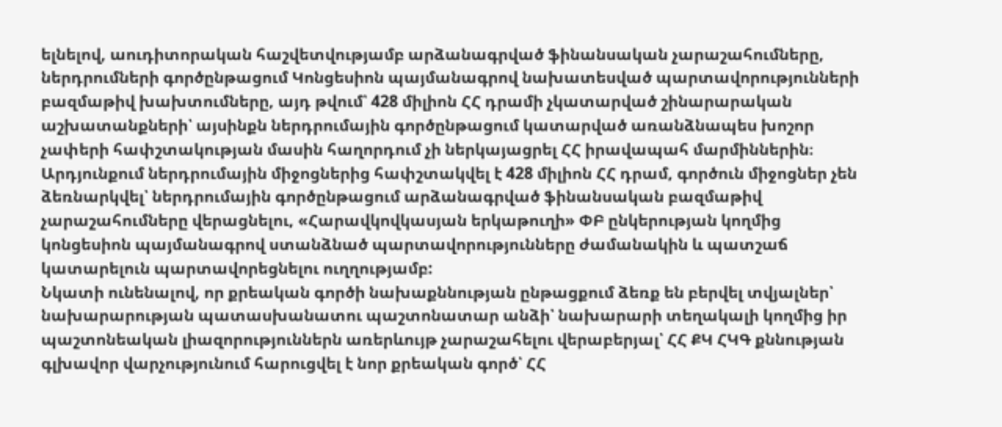ելնելով, աուդիտորական հաշվետվությամբ արձանագրված ֆինանսական չարաշահումները, ներդրումների գործընթացում Կոնցեսիոն պայմանագրով նախատեսված պարտավորությունների բազմաթիվ խախտումները, այդ թվում՝ 428 միլիոն ՀՀ դրամի չկատարված շինարարական աշխատանքների՝ այսինքն ներդրումային գործընթացում կատարված առանձնապես խոշոր չափերի հափշտակության մասին հաղորդում չի ներկայացրել ՀՀ իրավապահ մարմիններին։ Արդյունքում ներդրումային միջոցներից հափշտակվել է 428 միլիոն ՀՀ դրամ, գործուն միջոցներ չեն ձեռնարկվել՝ ներդրումային գործընթացում արձանագրված ֆինանսական բազմաթիվ չարաշահումները վերացնելու, «Հարավկովկասյան երկաթուղի» ՓԲ ընկերության կողմից կոնցեսիոն պայմանագրով ստանձնած պարտավորությունները ժամանակին և պատշաճ կատարելուն պարտավորեցնելու ուղղությամբ:
Նկատի ունենալով, որ քրեական գործի նախաքննության ընթացքում ձեռք են բերվել տվյալներ՝ նախարարության պատասխանատու պաշտոնատար անձի՝ նախարարի տեղակալի կողմից իր պաշտոնեական լիազորություններն առերևույթ չարաշահելու վերաբերյալ՝ ՀՀ ՔԿ ՀԿԳ քննության գլխավոր վարչությունում հարուցվել է նոր քրեական գործ՝ ՀՀ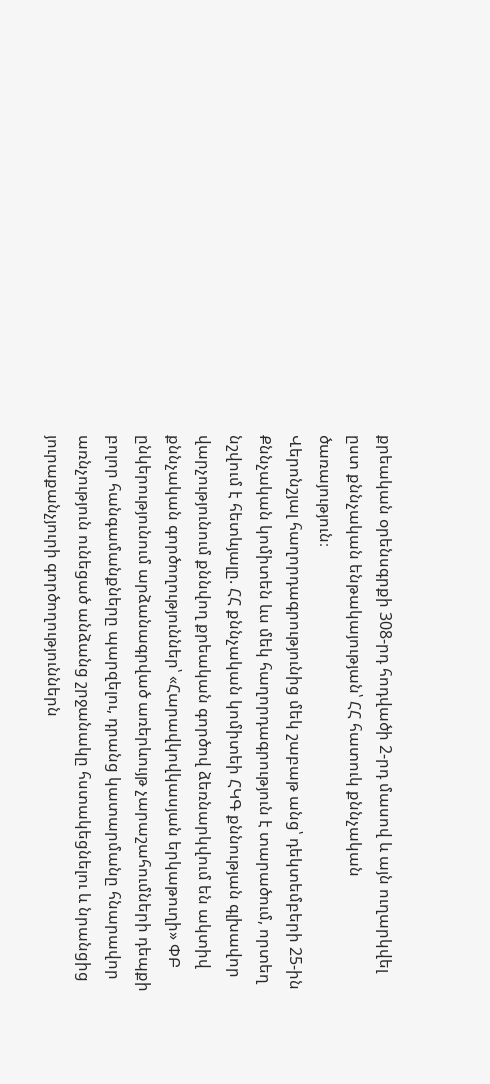քրեական օրենսգրքի 308-րդ հոդվածի 2-րդ մասով և այն ուղարկվել ըստ քննչական ենթակայության՝ ՀՀ հատուկ քննչական ծառայություն։
Վերոնշյալ հաղորդագրությունից մեկ շաբաթ անց՝ դեկտեմբերի 25-ին Քննչական կոմիտեն ևս մեկ հաղորդագրություն է տարածում, որտեղ նշվում է հետևյալը. ՀՀ քննչական կոմիտեի ՀԿԳ քննության գլխավոր վարչությունում քննվող քրեական գործով ձեռնարկվում են ակտիվ քննչական գործողություններ՝ «Հարավկովկասյան երկաթուղի» ՓԲ ընկերությունում արձանագրված առերևույթ չարաշահումների դեպքի բոլոր հանգամանքները պարզելու, դրանց կատարմանը հնարավոր առնչություն ունեցած անձանց շրջանակը հստակեցնելու և նրանցից յուրաքանչյուրի գործողություններն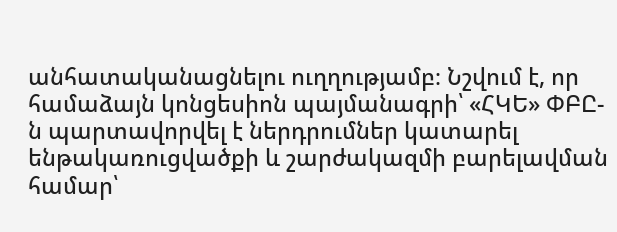անհատականացնելու ուղղությամբ։ Նշվում է, որ համաձայն կոնցեսիոն պայմանագրի՝ «ՀԿԵ» ՓԲԸ-ն պարտավորվել է ներդրումներ կատարել ենթակառուցվածքի և շարժակազմի բարելավման համար՝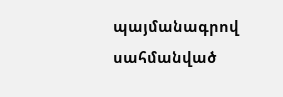պայմանագրով սահմանված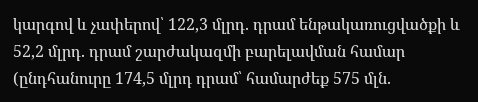կարգով և չափերով՝ 122,3 մլրդ. դրամ ենթակառուցվածքի և 52,2 մլրդ. դրամ շարժակազմի բարելավման համար (ընդհանուրը 174,5 մլրդ դրամ՝ համարժեք 575 մլն.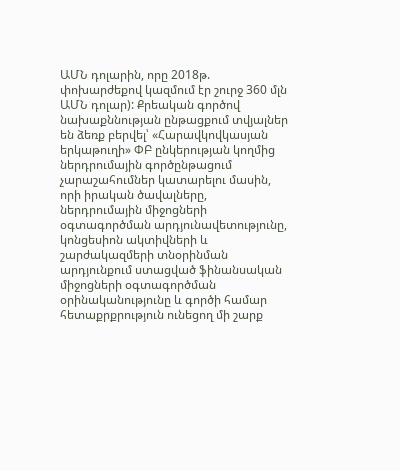ԱՄՆ դոլարին, որը 2018թ. փոխարժեքով կազմում էր շուրջ 360 մլն ԱՄՆ դոլար): Քրեական գործով նախաքննության ընթացքում տվյալներ են ձեռք բերվել՝ «Հարավկովկասյան երկաթուղի» ՓԲ ընկերության կողմից ներդրումային գործընթացում չարաշահումներ կատարելու մասին, որի իրական ծավալները, ներդրումային միջոցների օգտագործման արդյունավետությունը, կոնցեսիոն ակտիվների և շարժակազմերի տնօրինման արդյունքում ստացված ֆինանսական միջոցների օգտագործման օրինականությունը և գործի համար հետաքրքրություն ունեցող մի շարք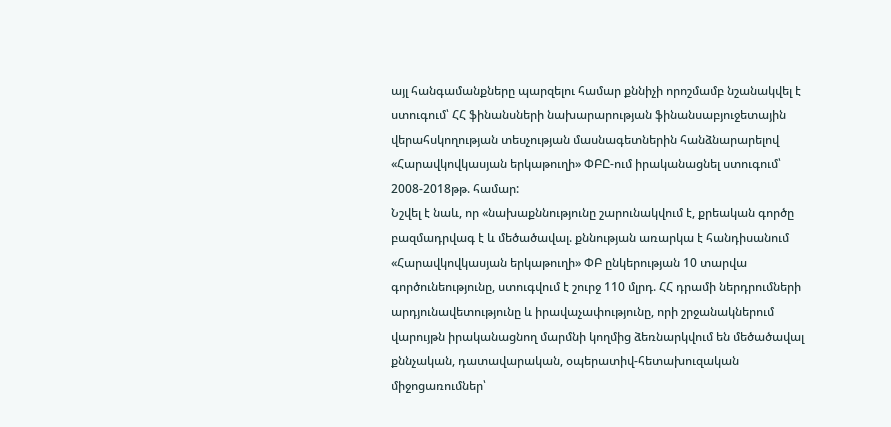այլ հանգամանքները պարզելու համար քննիչի որոշմամբ նշանակվել է ստուգում՝ ՀՀ ֆինանսների նախարարության ֆինանսաբյուջետային վերահսկողության տեսչության մասնագետներին հանձնարարելով «Հարավկովկասյան երկաթուղի» ՓԲԸ-ում իրականացնել ստուգում՝ 2008-2018թթ. համար:
Նշվել է նաև, որ «նախաքննությունը շարունակվում է, քրեական գործը բազմադրվագ է և մեծածավալ. քննության առարկա է հանդիսանում «Հարավկովկասյան երկաթուղի» ՓԲ ընկերության 10 տարվա գործունեությունը, ստուգվում է շուրջ 110 մլրդ. ՀՀ դրամի ներդրումների արդյունավետությունը և իրավաչափությունը, որի շրջանակներում վարույթն իրականացնող մարմնի կողմից ձեռնարկվում են մեծածավալ քննչական, դատավարական, օպերատիվ-հետախուզական միջոցառումներ՝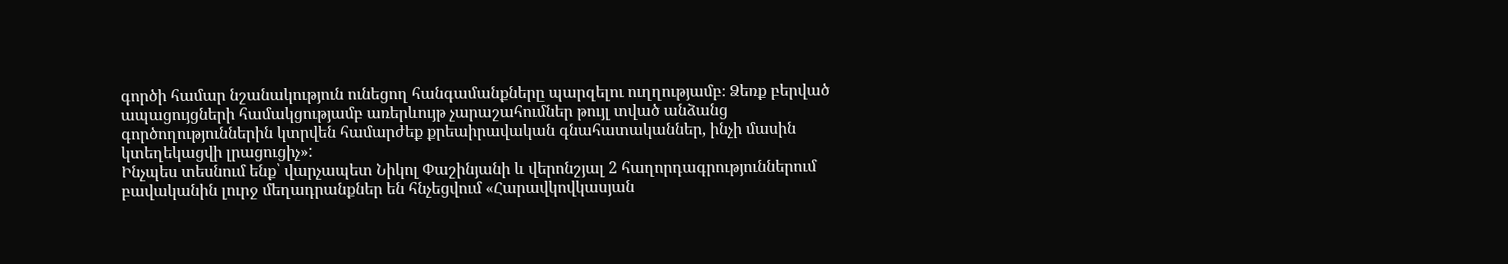գործի համար նշանակություն ունեցող հանգամանքները պարզելու ուղղությամբ։ Ձեռք բերված ապացույցների համակցությամբ առերևույթ չարաշահումներ թույլ տված անձանց գործողություններին կտրվեն համարժեք քրեաիրավական գնահատականներ, ինչի մասին կտեղեկացվի լրացուցիչ»:
Ինչպես տեսնում ենք՝ վարչապետ Նիկոլ Փաշինյանի և վերոնշյալ 2 հաղորդագրություններում բավականին լուրջ մեղադրանքներ են հնչեցվում «Հարավկովկասյան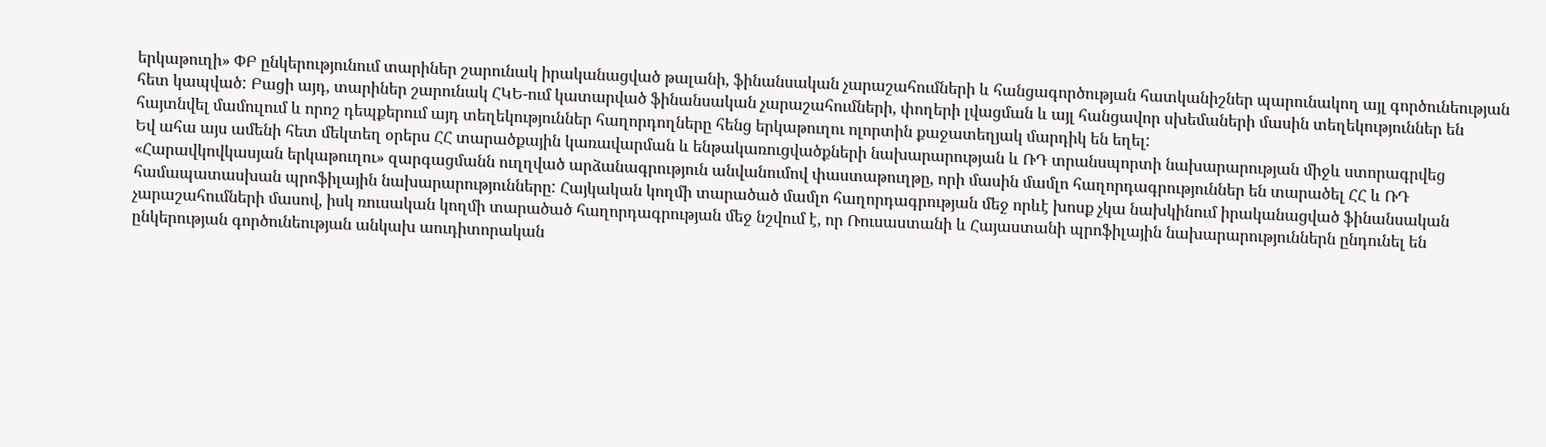երկաթուղի» ՓԲ ընկերությունում տարիներ շարունակ իրականացված թալանի, ֆինանսական չարաշահումների և հանցագործության հատկանիշներ պարունակող այլ գործունեության հետ կապված: Բացի այդ, տարիներ շարունակ ՀԿԵ-ում կատարված ֆինանսական չարաշահումների, փողերի լվացման և այլ հանցավոր սխեմաների մասին տեղեկություններ են հայտնվել մամուլում և որոշ դեպքերում այդ տեղեկություններ հաղորդողները հենց երկաթուղու ոլորտին քաջատեղյակ մարդիկ են եղել:
Եվ ահա այս ամենի հետ մեկտեղ օրերս ՀՀ տարածքային կառավարման և ենթակառուցվածքների նախարարության և ՌԴ տրանսպորտի նախարարության միջև ստորագրվեց «Հարավկովկասյան երկաթուղու» զարգացմանն ուղղված արձանագրություն անվանումով փաստաթուղթը, որի մասին մամլո հաղորդագրություններ են տարածել ՀՀ և ՌԴ համապատասխան պրոֆիլային նախարարությունները: Հայկական կողմի տարածած մամլո հաղորդագրության մեջ որևէ խոսք չկա նախկինում իրականացված ֆինանսական չարաշահումների մասով, իսկ ռուսական կողմի տարածած հաղորդագրության մեջ նշվում է, որ Ռուսաստանի և Հայաստանի պրոֆիլային նախարարություններն ընդունել են ընկերության գործունեության անկախ աուդիտորական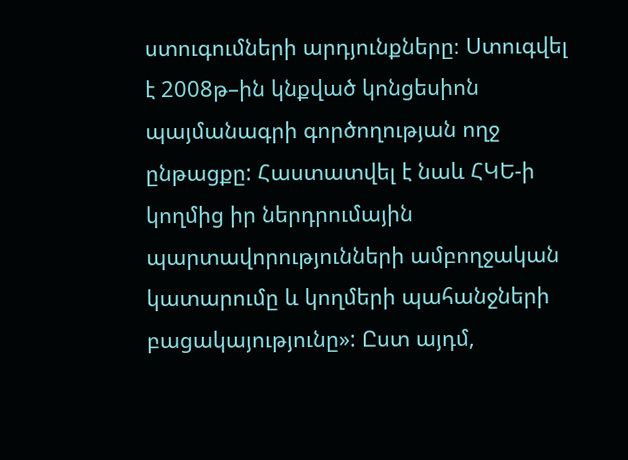ստուգումների արդյունքները։ Ստուգվել է 2008թ–ին կնքված կոնցեսիոն պայմանագրի գործողության ողջ ընթացքը: Հաստատվել է նաև ՀԿԵ-ի կողմից իր ներդրումային պարտավորությունների ամբողջական կատարումը և կողմերի պահանջների բացակայությունը»: Ըստ այդմ,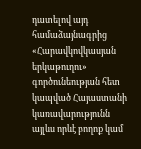դատելով այդ համաձայնագրից «Հարավկովկասյան երկաթուղու» գործունեության հետ կապված Հայաստանի կառավարությունն այլևս որևէ բողոք կամ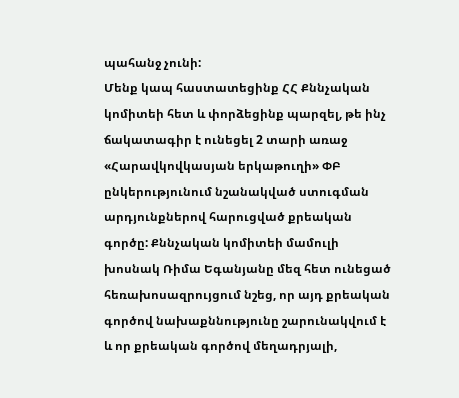պահանջ չունի:
Մենք կապ հաստատեցինք ՀՀ Քննչական կոմիտեի հետ և փորձեցինք պարզել, թե ինչ ճակատագիր է ունեցել 2 տարի առաջ «Հարավկովկասյան երկաթուղի» ՓԲ ընկերությունում նշանակված ստուգման արդյունքներով հարուցված քրեական գործը: Քննչական կոմիտեի մամուլի խոսնակ Ռիմա Եգանյանը մեզ հետ ունեցած հեռախոսազրույցում նշեց, որ այդ քրեական գործով նախաքննությունը շարունակվում է և որ քրեական գործով մեղադրյալի,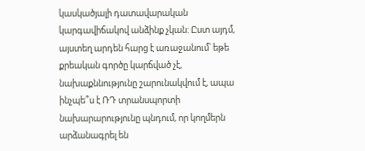կասկածյալի դատավարական կարգավիճակով անձինք չկան: Ըստ այդմ, այստեղ արդեն հարց է առաջանում՝ եթե քրեական գործը կարճված չէ, նախաքննությունը շարունակվում է, ապա ինչպե՞ս է ՌԴ տրանսպորտի նախարարությունը պնդում, որ կողմերն արձանագրել են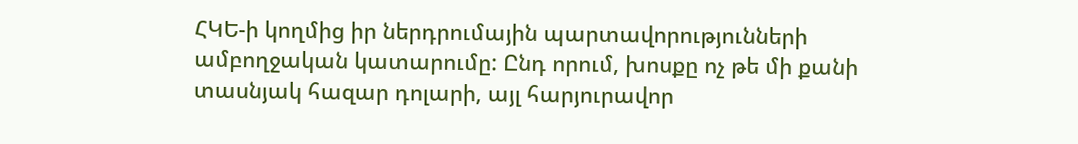ՀԿԵ-ի կողմից իր ներդրումային պարտավորությունների ամբողջական կատարումը: Ընդ որում, խոսքը ոչ թե մի քանի տասնյակ հազար դոլարի, այլ հարյուրավոր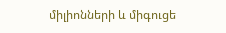միլիոնների և միգուցե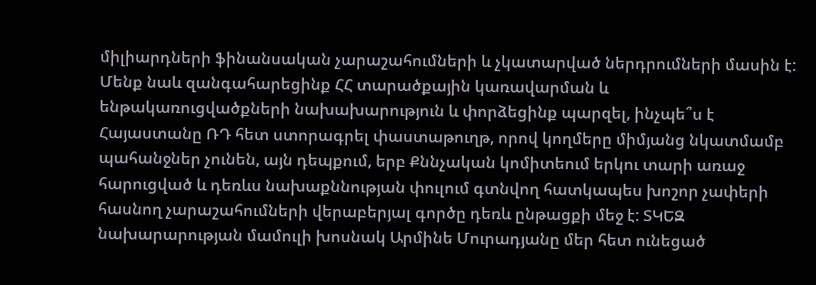միլիարդների ֆինանսական չարաշահումների և չկատարված ներդրումների մասին է: Մենք նաև զանգահարեցինք ՀՀ տարածքային կառավարման և ենթակառուցվածքների նախախարություն և փորձեցինք պարզել, ինչպե՞ս է Հայաստանը ՌԴ հետ ստորագրել փաստաթուղթ, որով կողմերը միմյանց նկատմամբ պահանջներ չունեն, այն դեպքում, երբ Քննչական կոմիտեում երկու տարի առաջ հարուցված և դեռևս նախաքննության փուլում գտնվող հատկապես խոշոր չափերի հասնող չարաշահումների վերաբերյալ գործը դեռև ընթացքի մեջ է: ՏԿԵԶ նախարարության մամուլի խոսնակ Արմինե Մուրադյանը մեր հետ ունեցած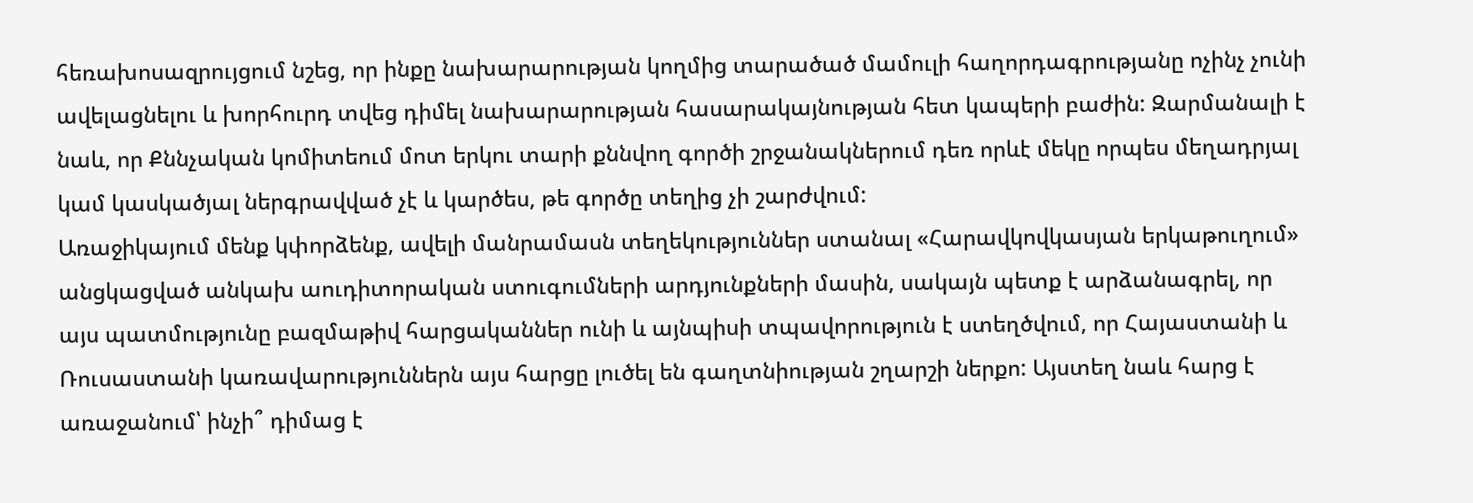հեռախոսազրույցում նշեց, որ ինքը նախարարության կողմից տարածած մամուլի հաղորդագրությանը ոչինչ չունի ավելացնելու և խորհուրդ տվեց դիմել նախարարության հասարակայնության հետ կապերի բաժին: Զարմանալի է նաև, որ Քննչական կոմիտեում մոտ երկու տարի քննվող գործի շրջանակներում դեռ որևէ մեկը որպես մեղադրյալ կամ կասկածյալ ներգրավված չէ և կարծես, թե գործը տեղից չի շարժվում:
Առաջիկայում մենք կփորձենք, ավելի մանրամասն տեղեկություններ ստանալ «Հարավկովկասյան երկաթուղում» անցկացված անկախ աուդիտորական ստուգումների արդյունքների մասին, սակայն պետք է արձանագրել, որ այս պատմությունը բազմաթիվ հարցականներ ունի և այնպիսի տպավորություն է ստեղծվում, որ Հայաստանի և Ռուսաստանի կառավարություններն այս հարցը լուծել են գաղտնիության շղարշի ներքո: Այստեղ նաև հարց է առաջանում՝ ինչի՞ դիմաց է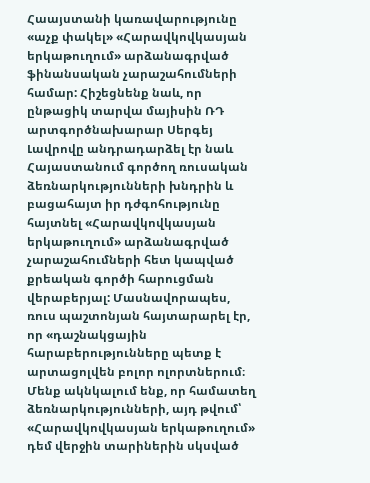Հաայստանի կառավարությունը «աչք փակել» «Հարավկովկասյան երկաթուղում» արձանագրված ֆինանսական չարաշահումների համար: Հիշեցնենք նաև, որ ընթացիկ տարվա մայիսին ՌԴ արտգործնախարար Սերգեյ Լավրովը անդրադարձել էր նաև Հայաստանում գործող ռուսական ձեռնարկությունների խնդրին և բացահայտ իր դժգոհությունը հայտնել «Հարավկովկասյան երկաթուղում» արձանագրված չարաշահումների հետ կապված քրեական գործի հարուցման վերաբերյալ: Մասնավորապես, ռուս պաշտոնյան հայտարարել էր, որ «դաշնակցային հարաբերությունները պետք է արտացոլվեն բոլոր ոլորտներում։ Մենք ակնկալում ենք, որ համատեղ ձեռնարկությունների, այդ թվում՝ «Հարավկովկասյան երկաթուղում» դեմ վերջին տարիներին սկսված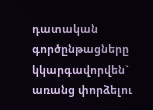դատական գործընթացները կկարգավորվեն` առանց փորձելու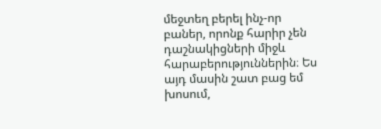մեջտեղ բերել ինչ-որ բաներ, որոնք հարիր չեն դաշնակիցների միջև հարաբերություններին։ Ես այդ մասին շատ բաց եմ խոսում,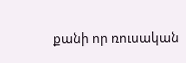քանի որ ռուսական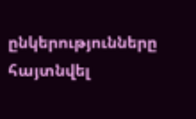ընկերությունները հայտնվել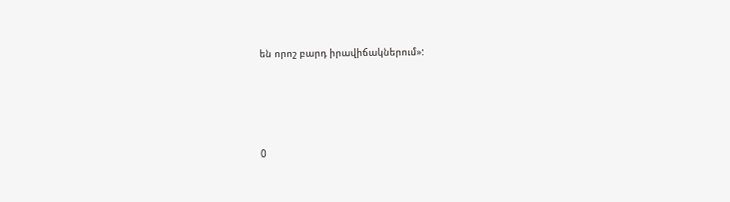են որոշ բարդ իրավիճակներում»:




0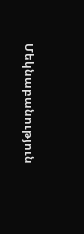Մեկնաբանություն